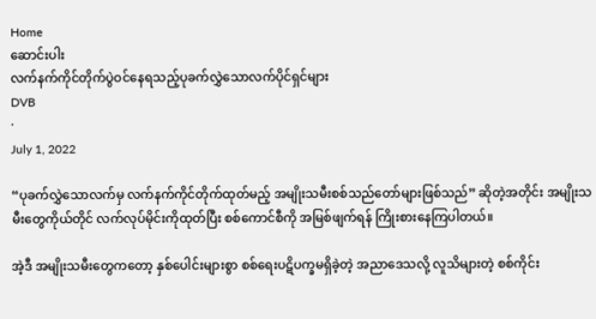Home
ဆောင်းပါး
လက်နက်ကိုင်တိုက်ပွဲဝင်နေရသည့်ပုခက်လွှဲသောလက်ပိုင်ရှင်များ
DVB
·
July 1, 2022

“ပုခက်လွှဲသောလက်မှ လက်နက်ကိုင်တိုက်ထုတ်မည့် အမျိုးသမီးစစ်သည်တော်များဖြစ်သည်” ဆိုတဲ့အတိုင်း အမျိုးသမီးတွေကိုယ်တိုင် လက်လုပ်မိုင်းကိုထုတ်ပြီး စစ်ကောင်စီကို အမြစ်ဖျက်ရန် ကြိုးစားနေကြပါတယ်။

အဲ့ဒီ အမျိုးသမီးတွေကတော့ နှစ်ပေါင်းများစွာ စစ်ရေးပဋိပက္ခမရှိခဲ့တဲ့ အညာဒေသလို့ လူသိများတဲ့ စစ်ကိုင်း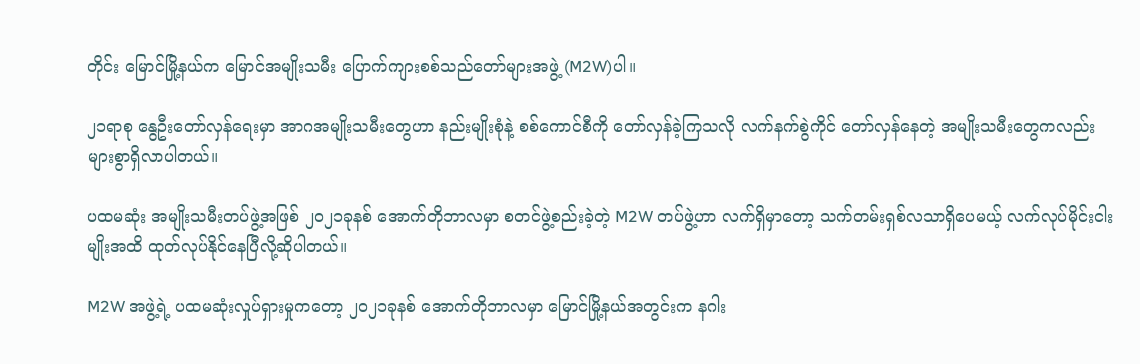တိုင်း မြောင်မြို့နယ်က မြောင်အမျိုးသမီး ပြောက်ကျားစစ်သည်တော်များအဖွဲ့ (M2W)ပါ။

၂၁ရာစု နွေဦးတော်လှန်ရေးမှာ အာဂအမျိုးသမီးတွေဟာ နည်းမျိုးစုံနဲ့ စစ်ကောင်စီကို တော်လှန်ခဲ့ကြသလို လက်နက်စွဲကိုင် တော်လှန်နေတဲ့ အမျိုးသမီးတွေကလည်း များစွာရှိလာပါတယ်။

ပထမဆုံး အမျိုးသမီးတပ်ဖွဲ့အဖြစ် ၂၀၂၁ခုနစ် အောက်တိုဘာလမှာ စတင်ဖွဲ့စည်းခဲ့တဲ့ M2W တပ်ဖွဲ့ဟာ လက်ရှိမှာတော့ သက်တမ်းရှစ်လသာရှိပေမယ့် လက်လုပ်မိုင်းငါးမျိုးအထိ ထုတ်လုပ်နိုင်နေပြီလို့ဆိုပါတယ်။

M2W အဖွဲ့ရဲ့ ပထမဆုံးလှုပ်ရှားမှုကတော့ ၂၀၂၁ခုနစ် အောက်တိုဘာလမှာ မြောင်မြို့နယ်အတွင်းက နဂါး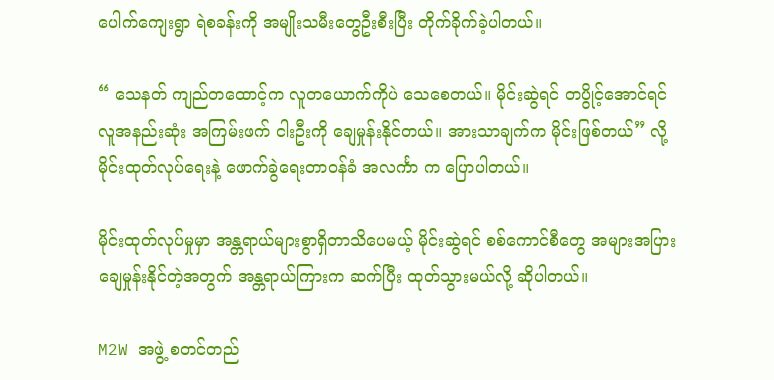ပေါက်ကျေးရွာ ရဲစခန်းကို အမျိုးသမီးတွေဦးစီးပြီး တိုက်ခိုက်ခဲ့ပါတယ်။

“ သေနတ် ကျည်တထောင့်က လူတယောက်ကိုပဲ သေစေတယ်။ မိုင်းဆွဲရင် တပွိုင့်အောင်ရင် လူအနည်းဆုံး အကြမ်းဖက် ငါးဦးကို ချေမှုန်းနိုင်တယ်။ အားသာချက်က မိုင်းဖြစ်တယ်” လို့ မိုင်းထုတ်လုပ်ရေးနဲ့ ဖောက်ခွဲရေးတာဝန်ခံ အလင်္ကာ က ပြောပါတယ်။

မိုင်းထုတ်လုပ်မှုမှာ အန္တရာယ်များစွာရှိတာသိပေမယ့် မိုင်းဆွဲရင် စစ်ကောင်စီတွေ အများအပြားချေမှုန်းနိုင်တဲ့အတွက် အန္တရာယ်ကြားက ဆက်ပြီး ထုတ်သွားမယ်လို့ ဆိုပါတယ်။

M2W အဖွဲ့ စတင်တည်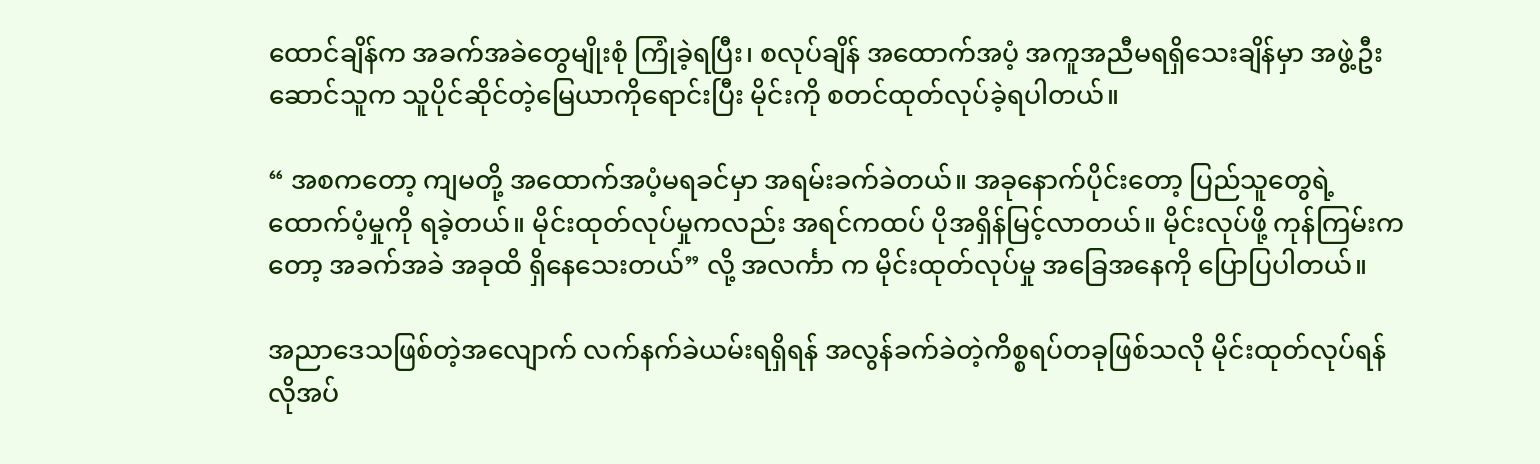ထောင်ချိန်က အခက်အခဲတွေမျိုးစုံ ကြုံခဲ့ရပြီး၊ စလုပ်ချိန် အထောက်အပံ့ အကူအညီမရရှိသေးချိန်မှာ အဖွဲ့ဦးဆောင်သူက သူပိုင်ဆိုင်တဲ့မြေယာကိုရောင်းပြီး မိုင်းကို စတင်ထုတ်လုပ်ခဲ့ရပါတယ်။

“ အစကတော့ ကျမတို့ အထောက်အပံ့မရခင်မှာ အရမ်းခက်ခဲတယ်။ အခုနောက်ပိုင်းတော့ ပြည်သူတွေရဲ့ ထောက်ပံ့မှုကို ရခဲ့တယ်။ မိုင်းထုတ်လုပ်မှုကလည်း အရင်ကထပ် ပိုအရှိန်မြင့်လာတယ်။ မိုင်းလုပ်ဖို့ ကုန်ကြမ်းကတော့ အခက်အခဲ အခုထိ ရှိနေသေးတယ်” လို့ အလင်္ကာ က မိုင်းထုတ်လုပ်မှု အခြေအနေကို ပြောပြပါတယ်။

အညာဒေသဖြစ်တဲ့အလျောက် လက်နက်ခဲယမ်းရရှိရန် အလွန်ခက်ခဲတဲ့ကိစ္စရပ်တခုဖြစ်သလို မိုင်းထုတ်လုပ်ရန် လိုအပ်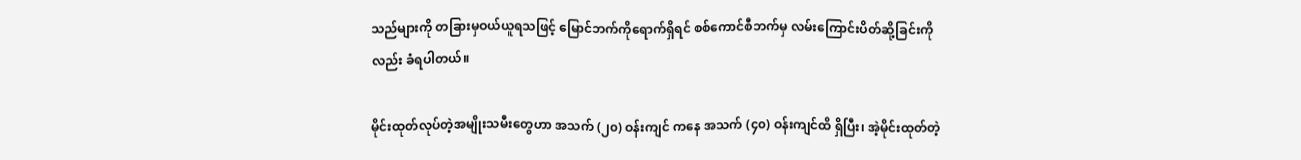သည်များကို တခြားမှဝယ်ယူရသဖြင့် မြောင်ဘက်ကိုရောက်ရှိရင် စစ်ကောင်စီဘက်မှ လမ်းကြောင်းပိတ်ဆို့ခြင်းကိုလည်း ခံရပါတယ်။

မိုင်းထုတ်လုပ်တဲ့အမျိုးသမီးတွေဟာ အသက် (၂၀) ဝန်းကျင် ကနေ အသက် (၄၀) ဝန်းကျင်ထိ ရှိပြီး၊ အဲ့မိုင်းထုတ်တဲ့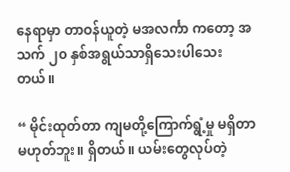နေရာမှာ တာဝန်ယူတဲ့ မအလင်္ကာ ကတော့ အသက် ၂၀ နှစ်အရွယ်သာရှိသေးပါသေးတယ်။

“ မိုင်းထုတ်တာ ကျမတို့ကြောက်ရွံ့မှု မရှိတာမဟုတ်ဘူး။ ရှိတယ်။ ယမ်းတွေလုပ်တဲ့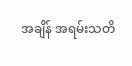အချိန် အရမ်းသတိ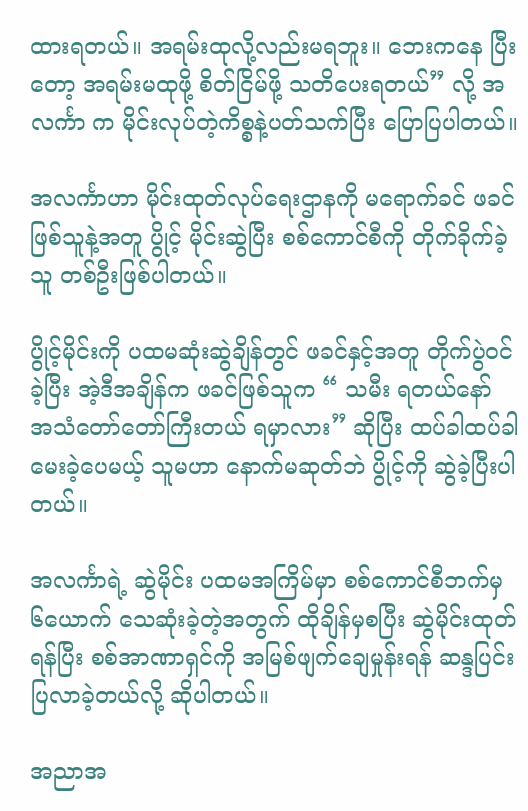ထားရတယ်။ အရမ်းထုလို့လည်းမရဘူး။ ဘေးကနေ ပြီးတော့ အရမ်းမထုဖို့ စိတ်ငြိမ်ဖို့ သတိပေးရတယ်” လို့ အလင်္ကာ က မိုင်းလုပ်တဲ့ကိစ္စနဲ့ပတ်သက်ပြီး ပြောပြပါတယ်။

အလင်္ကာဟာ မိုင်းထုတ်လုပ်ရေးဌာနကို မရောက်ခင် ဖခင်ဖြစ်သူနဲ့အတူ ပွိုင့် မိုင်းဆွဲပြီး စစ်ကောင်စီကို တိုက်ခိုက်ခဲ့သူ တစ်ဦးဖြစ်ပါတယ်။

ပွိုင့်မိုင်းကို ပထမဆုံးဆွဲချိန်တွင် ဖခင်နှင့်အတူ တိုက်ပွဲ၀င်ခဲ့ပြီး အဲ့ဒီအချိန်က ဖခင်ဖြစ်သူက “ သမီး ရတယ်နော် အသံတော်တော်ကြီးတယ် ရမှာလား” ဆိုပြီး ထပ်ခါထပ်ခါ မေးခဲ့ပေမယ့် သူမဟာ နောက်မဆုတ်ဘဲ ပွိုင့်ကို ဆွဲခဲ့ပြီးပါတယ်။

အလင်္ကာရဲ့ ဆွဲမိုင်း ပထမအကြိမ်မှာ စစ်ကောင်စီဘက်မှ ၆ယောက် သေဆုံးခဲ့တဲ့အတွက် ထိုချိန်မှစပြီး ဆွဲမိုင်းထုတ်ရန်ပြီး စစ်အာဏာရှင်ကို အမြစ်ဖျက်ချေမှုန်းရန် ဆန္ဒပြင်းပြလာခဲ့တယ်လို့ ဆိုပါတယ်။

အညာအ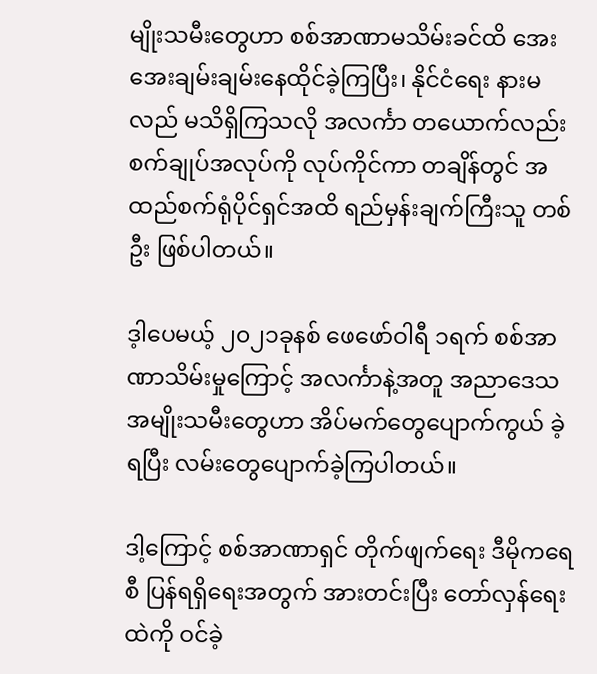မျိုးသမီးတွေဟာ စစ်အာဏာမသိမ်းခင်ထိ အေးအေးချမ်းချမ်းနေထိုင်ခဲ့ကြပြီး၊ နိုင်ငံရေး နားမလည် မသိရှိကြသလို အလင်္ကာ တယောက်လည်း စက်ချုပ်အလုပ်ကို လုပ်ကိုင်ကာ တချိန်တွင် အထည်စက်ရုံပိုင်ရှင်အထိ ရည်မှန်းချက်ကြီးသူ တစ်ဦး ဖြစ်ပါတယ်။

ဒ့ါပေမယ့် ၂၀၂၁ခုနစ် ဖေဖော်ဝါရီ ၁ရက် စစ်အာဏာသိမ်းမှုကြောင့် အလင်္ကာနဲ့အတူ အညာဒေသ အမျိုးသမီးတွေဟာ အိပ်မက်တွေပျောက်ကွယ် ခဲ့ရပြီး လမ်းတွေပျောက်ခဲ့ကြပါတယ်။

ဒါ့ကြောင့် စစ်အာဏာရှင် တိုက်ဖျက်ရေး ဒီမိုကရေစီ ပြန်ရရှိရေးအတွက် အားတင်းပြီး တော်လှန်ရေးထဲကို ဝင်ခဲ့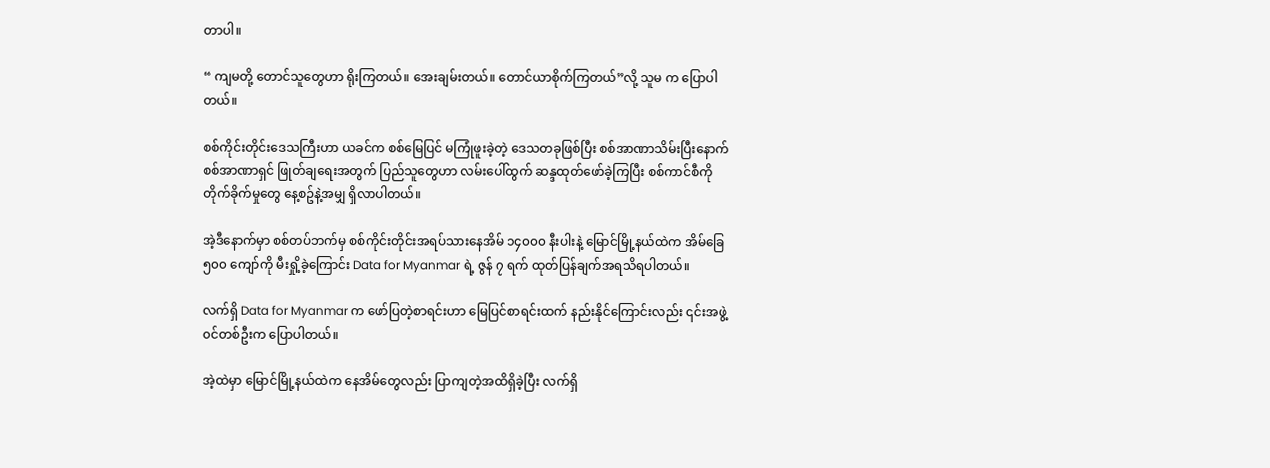တာပါ။

“ ကျမတို့ တောင်သူတွေဟာ ရိုးကြတယ်။ အေးချမ်းတယ်။ တောင်ယာစိုက်ကြတယ်”လို့ သူမ က ပြောပါတယ်။

စစ်ကိုင်းတိုင်းဒေသကြီးဟာ ယခင်က စစ်မြေပြင် မကြုံဖူးခဲ့တဲ့ ဒေသတခုဖြစ်ပြီး စစ်အာဏာသိမ်းပြီးနောက် စစ်အာဏာရှင် ဖြုတ်ချရေးအတွက် ပြည်သူတွေဟာ လမ်းပေါ်ထွက် ဆန္ဒထုတ်ဖော်ခဲ့ကြပြီး စစ်ကာင်စီကို တိုက်ခိုက်မှုတွေ နေ့စဥ်နဲ့အမျှ ရှိလာပါတယ်။

အဲ့ဒီနောက်မှာ စစ်တပ်ဘက်မှ စစ်ကိုင်းတိုင်းအရပ်သားနေအိမ် ၁၄၀၀၀ နီးပါးနဲ့ မြောင်မြို့နယ်ထဲက အိမ်ခြေ ၅၀၀ ကျော်ကို မီးရှို့ခဲ့ကြောင်း Data for Myanmar ရဲ့ ဇွန် ၇ ရက် ထုတ်ပြန်ချက်အရသိရပါတယ်။

လက်ရှိ Data for Myanmar က ဖော်ပြတဲ့စာရင်းဟာ မြေပြင်စာရင်းထက် နည်းနိုင်ကြောင်းလည်း ၎င်းအဖွဲ့၀င်တစ်ဦးက ပြောပါတယ်။

အဲ့ထဲမှာ မြောင်မြို့နယ်ထဲက နေအိမ်တွေလည်း ပြာကျတဲ့အထိရှိခဲ့ပြီး လက်ရှိ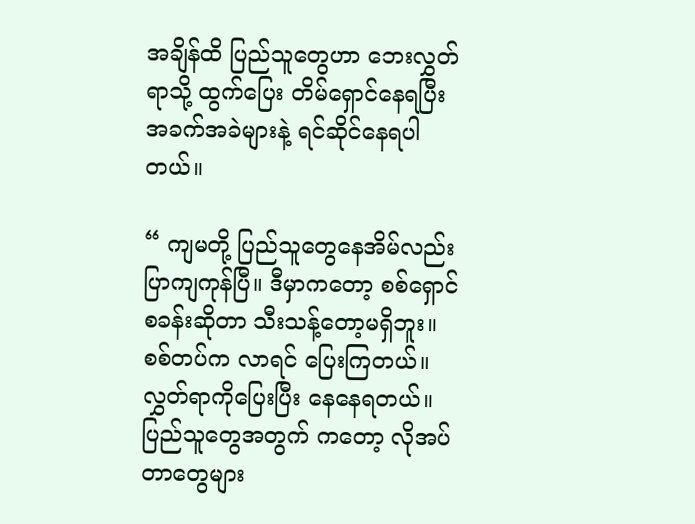အချိန်ထိ ပြည်သူတွေဟာ ဘေးလွှတ်ရာသို့ ထွက်ပြေး တိမ်ရှောင်နေရပြီး အခက်အခဲများနဲ့ ရင်ဆိုင်နေရပါတယ်။

“ ကျမတို့ ပြည်သူတွေနေအိမ်လည်း ပြာကျကုန်ပြီ။ ဒီမှာကတော့ စစ်ရှောင်စခန်းဆိုတာ သီးသန့်တော့မရှိဘူး။ စစ်တပ်က လာရင် ပြေးကြတယ်။ လွှတ်ရာကိုပြေးပြီး နေနေရတယ်။ ပြည်သူတွေအတွက် ကတော့ လိုအပ်တာတွေများ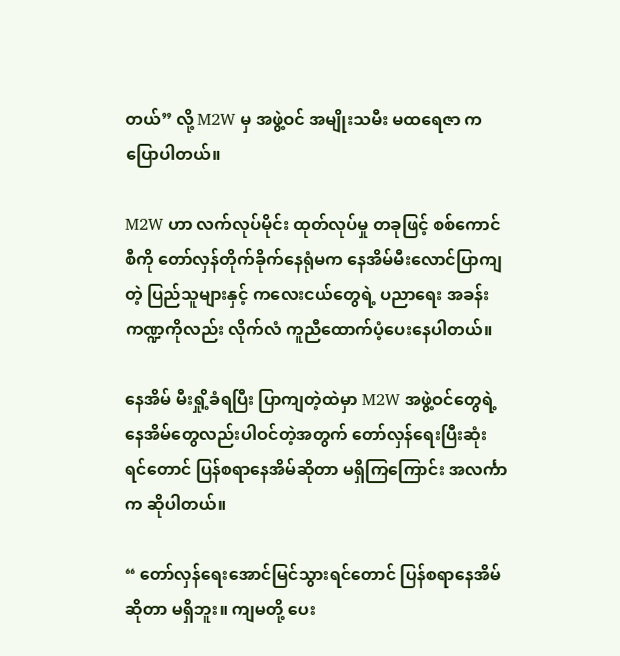တယ်” လို့ M2W မှ အဖွဲ့ဝင် အမျိုးသမီး မထရေဇာ က ပြောပါတယ်။

M2W ဟာ လက်လုပ်မိုင်း ထုတ်လုပ်မှု တခုဖြင့် စစ်ကောင်စီကို တော်လှန်တိုက်ခိုက်နေရုံမက နေအိမ်မီးလောင်ပြာကျတဲ့ ပြည်သူများနှင့် ကလေးငယ်တွေရဲ့ ပညာရေး အခန်းကဏ္ဍကိုလည်း လိုက်လံ ကူညီထောက်ပံ့ပေးနေပါတယ်။

နေအိမ် မီးရှို့ခံရပြီး ပြာကျတဲ့ထဲမှာ M2W အဖွဲ့ဝင်တွေရဲ့ နေအိမ်တွေလည်းပါဝင်တဲ့အတွက် တော်လှန်ရေးပြီးဆုံးရင်တောင် ပြန်စရာနေအိမ်ဆိုတာ မရှိကြကြောင်း အလင်္ကာ က ဆိုပါတယ်။

“ တော်လှန်ရေးအောင်မြင်သွားရင်တောင် ပြန်စရာနေအိမ်ဆိုတာ မရှိဘူး။ ကျမတို့ ပေး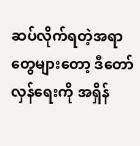ဆပ်လိုက်ရတဲ့အရာတွေများတော့ ဒီတော်လှန်ရေးကို အရှိန်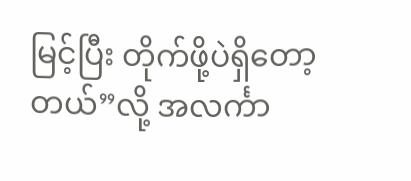မြင့်ပြီး တိုက်ဖို့ပဲရှိတော့တယ်”လို့ အလင်္ကာ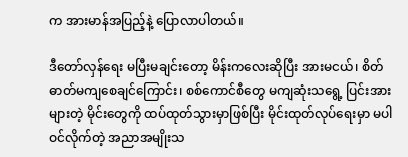က အားမာန်အပြည့်နဲ့ ပြောလာပါတယ်။

ဒီတော်လှန်ရေး မပြီးမချင်းတော့ မိန်းကလေးဆိုပြီး အားမငယ်၊ စိတ်ဓာတ်မကျစေချင်ကြောင်း၊ စစ်ကောင်စီတွေ မကျဆုံးသရွေ့ ပြင်းအားများတဲ့ မိုင်းတွေကို ထပ်ထုတ်သွားမှာဖြစ်ပြီး မိုင်းထုတ်လုပ်ရေးမှာ မပါဝင်လိုက်တဲ့ အညာအမျိုးသ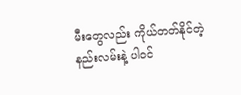မီးတွေလည်း ကိုယ်တတ်နိုင်တဲ့ နည်းလမ်းနဲ့ ပါဝင်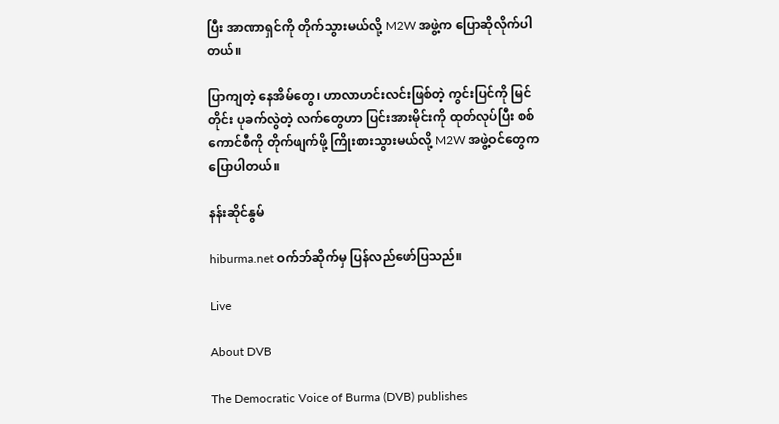ပြီး အာဏာရှင်ကို တိုက်သွားမယ်လို့ M2W အဖွဲ့က ပြောဆိုလိုက်ပါတယ်။

ပြာကျတဲ့ နေအိမ်တွေ၊ ဟာလာဟင်းလင်းဖြစ်တဲ့ ကွင်းပြင်ကို မြင်တိုင်း ပုခက်လွဲတဲ့ လက်တွေဟာ ပြင်းအားမိုင်းကို ထုတ်လုပ်ပြီး စစ်ကောင်စီကို တိုက်ဖျက်ဖို့ ကြိုးစားသွားမယ်လို့ M2W အဖွဲ့ဝင်တွေက ပြောပါတယ်။

နန်းဆိုင်နွမ်

hiburma.net ဝက်ဘ်ဆိုက်မှ ပြန်လည်ဖော်ပြသည်။

Live

About DVB

The Democratic Voice of Burma (DVB) publishes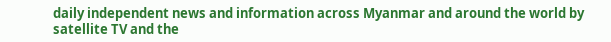daily independent news and information across Myanmar and around the world by satellite TV and the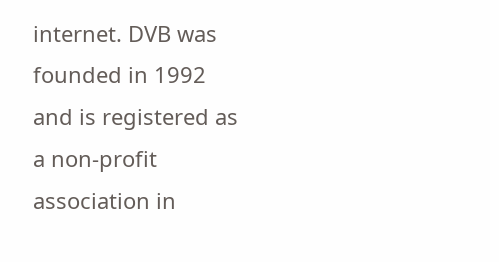internet. DVB was founded in 1992 and is registered as a non-profit association in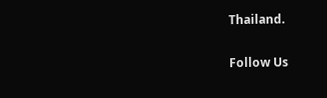Thailand.

Follow Us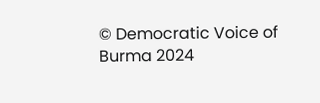© Democratic Voice of Burma 2024